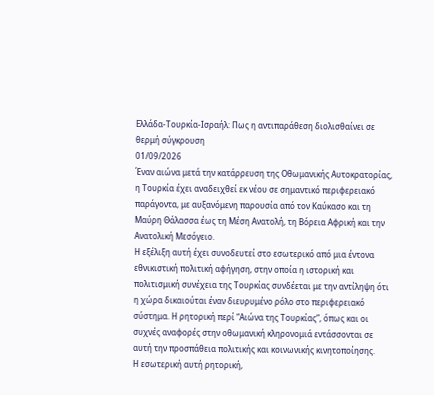Ελλάδα-Τουρκία-Ισραήλ: Πως η αντιπαράθεση διολισθαίνει σε θερμή σύγκρουση
01/09/2026
Έναν αιώνα μετά την κατάρρευση της Οθωμανικής Αυτοκρατορίας, η Τουρκία έχει αναδειχθεί εκ νέου σε σημαντικό περιφερειακό παράγοντα, με αυξανόμενη παρουσία από τον Καύκασο και τη Μαύρη Θάλασσα έως τη Μέση Ανατολή, τη Βόρεια Αφρική και την Ανατολική Μεσόγειο.
Η εξέλιξη αυτή έχει συνοδευτεί στο εσωτερικό από μια έντονα εθνικιστική πολιτική αφήγηση, στην οποία η ιστορική και πολιτισμική συνέχεια της Τουρκίας συνδέεται με την αντίληψη ότι η χώρα δικαιούται έναν διευρυμένο ρόλο στο περιφερειακό σύστημα. Η ρητορική περί “Αιώνα της Τουρκίας”, όπως και οι συχνές αναφορές στην οθωμανική κληρονομιά εντάσσονται σε αυτή την προσπάθεια πολιτικής και κοινωνικής κινητοποίησης.
Η εσωτερική αυτή ρητορική,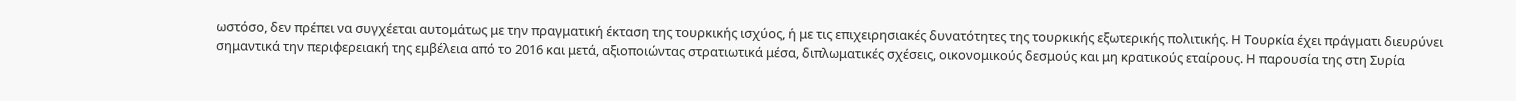ωστόσο, δεν πρέπει να συγχέεται αυτομάτως με την πραγματική έκταση της τουρκικής ισχύος, ή με τις επιχειρησιακές δυνατότητες της τουρκικής εξωτερικής πολιτικής. Η Τουρκία έχει πράγματι διευρύνει σημαντικά την περιφερειακή της εμβέλεια από το 2016 και μετά, αξιοποιώντας στρατιωτικά μέσα, διπλωματικές σχέσεις, οικονομικούς δεσμούς και μη κρατικούς εταίρους. Η παρουσία της στη Συρία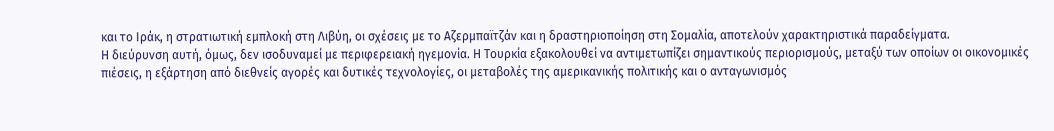και το Ιράκ, η στρατιωτική εμπλοκή στη Λιβύη, οι σχέσεις με το Αζερμπαϊτζάν και η δραστηριοποίηση στη Σομαλία, αποτελούν χαρακτηριστικά παραδείγματα.
Η διεύρυνση αυτή, όμως, δεν ισοδυναμεί με περιφερειακή ηγεμονία. Η Τουρκία εξακολουθεί να αντιμετωπίζει σημαντικούς περιορισμούς, μεταξύ των οποίων οι οικονομικές πιέσεις, η εξάρτηση από διεθνείς αγορές και δυτικές τεχνολογίες, οι μεταβολές της αμερικανικής πολιτικής και ο ανταγωνισμός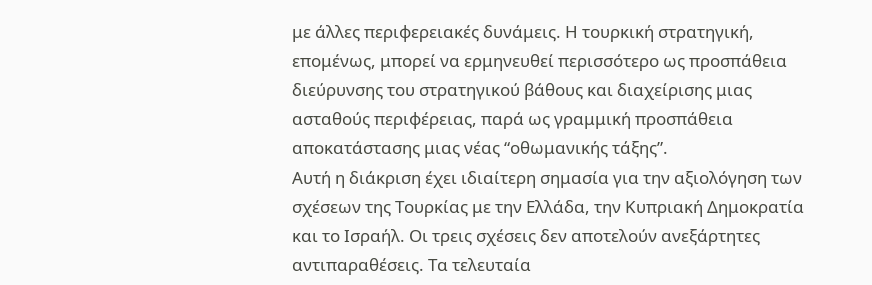με άλλες περιφερειακές δυνάμεις. Η τουρκική στρατηγική, επομένως, μπορεί να ερμηνευθεί περισσότερο ως προσπάθεια διεύρυνσης του στρατηγικού βάθους και διαχείρισης μιας ασταθούς περιφέρειας, παρά ως γραμμική προσπάθεια αποκατάστασης μιας νέας “οθωμανικής τάξης”.
Αυτή η διάκριση έχει ιδιαίτερη σημασία για την αξιολόγηση των σχέσεων της Τουρκίας με την Ελλάδα, την Κυπριακή Δημοκρατία και το Ισραήλ. Οι τρεις σχέσεις δεν αποτελούν ανεξάρτητες αντιπαραθέσεις. Τα τελευταία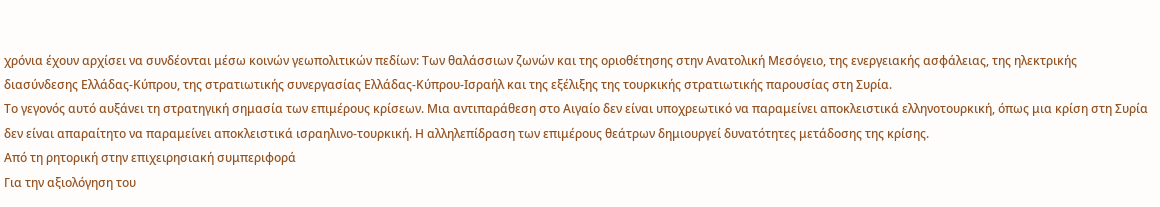χρόνια έχουν αρχίσει να συνδέονται μέσω κοινών γεωπολιτικών πεδίων: Των θαλάσσιων ζωνών και της οριοθέτησης στην Ανατολική Μεσόγειο, της ενεργειακής ασφάλειας, της ηλεκτρικής διασύνδεσης Ελλάδας-Κύπρου, της στρατιωτικής συνεργασίας Ελλάδας-Κύπρου-Ισραήλ και της εξέλιξης της τουρκικής στρατιωτικής παρουσίας στη Συρία.
Το γεγονός αυτό αυξάνει τη στρατηγική σημασία των επιμέρους κρίσεων. Μια αντιπαράθεση στο Αιγαίο δεν είναι υποχρεωτικό να παραμείνει αποκλειστικά ελληνοτουρκική, όπως μια κρίση στη Συρία δεν είναι απαραίτητο να παραμείνει αποκλειστικά ισραηλινο-τουρκική. Η αλληλεπίδραση των επιμέρους θεάτρων δημιουργεί δυνατότητες μετάδοσης της κρίσης.
Από τη ρητορική στην επιχειρησιακή συμπεριφορά
Για την αξιολόγηση του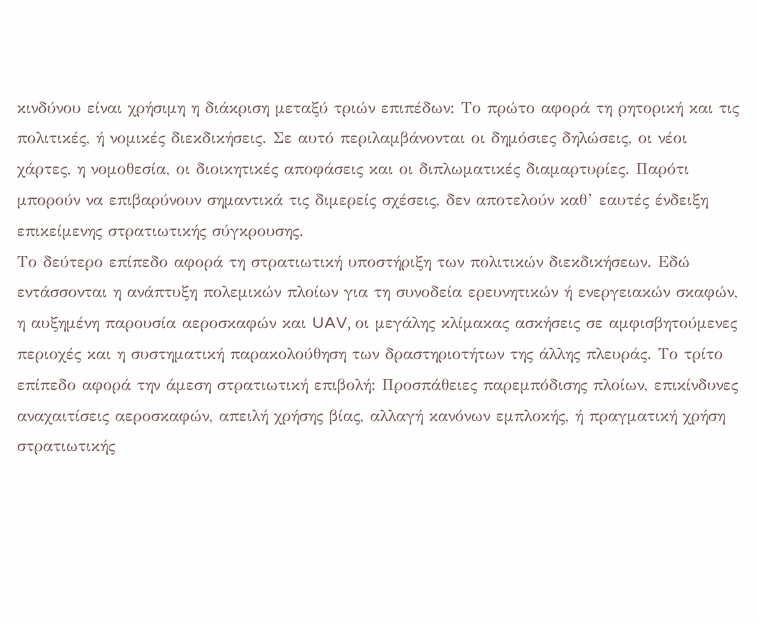κινδύνου είναι χρήσιμη η διάκριση μεταξύ τριών επιπέδων: Το πρώτο αφορά τη ρητορική και τις πολιτικές, ή νομικές διεκδικήσεις. Σε αυτό περιλαμβάνονται οι δημόσιες δηλώσεις, οι νέοι χάρτες, η νομοθεσία, οι διοικητικές αποφάσεις και οι διπλωματικές διαμαρτυρίες. Παρότι μπορούν να επιβαρύνουν σημαντικά τις διμερείς σχέσεις, δεν αποτελούν καθ’ εαυτές ένδειξη επικείμενης στρατιωτικής σύγκρουσης.
Το δεύτερο επίπεδο αφορά τη στρατιωτική υποστήριξη των πολιτικών διεκδικήσεων. Εδώ εντάσσονται η ανάπτυξη πολεμικών πλοίων για τη συνοδεία ερευνητικών ή ενεργειακών σκαφών, η αυξημένη παρουσία αεροσκαφών και UAV, οι μεγάλης κλίμακας ασκήσεις σε αμφισβητούμενες περιοχές και η συστηματική παρακολούθηση των δραστηριοτήτων της άλλης πλευράς. Το τρίτο επίπεδο αφορά την άμεση στρατιωτική επιβολή: Προσπάθειες παρεμπόδισης πλοίων, επικίνδυνες αναχαιτίσεις αεροσκαφών, απειλή χρήσης βίας, αλλαγή κανόνων εμπλοκής, ή πραγματική χρήση στρατιωτικής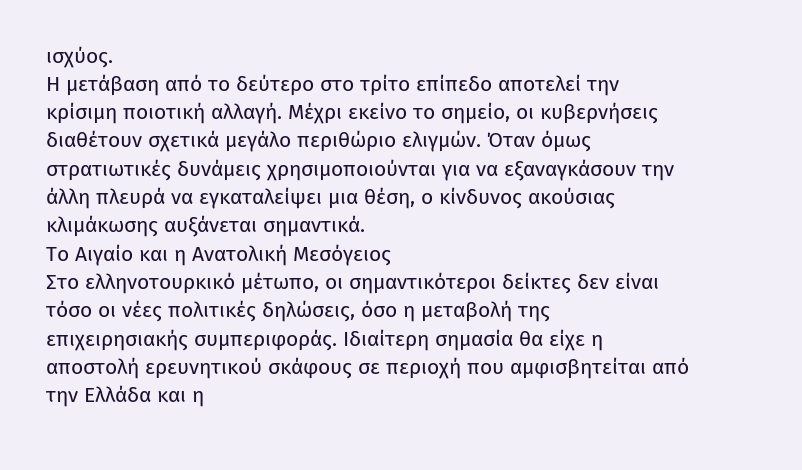ισχύος.
Η μετάβαση από το δεύτερο στο τρίτο επίπεδο αποτελεί την κρίσιμη ποιοτική αλλαγή. Μέχρι εκείνο το σημείο, οι κυβερνήσεις διαθέτουν σχετικά μεγάλο περιθώριο ελιγμών. Όταν όμως στρατιωτικές δυνάμεις χρησιμοποιούνται για να εξαναγκάσουν την άλλη πλευρά να εγκαταλείψει μια θέση, ο κίνδυνος ακούσιας κλιμάκωσης αυξάνεται σημαντικά.
Το Αιγαίο και η Ανατολική Μεσόγειος
Στο ελληνοτουρκικό μέτωπο, οι σημαντικότεροι δείκτες δεν είναι τόσο οι νέες πολιτικές δηλώσεις, όσο η μεταβολή της επιχειρησιακής συμπεριφοράς. Ιδιαίτερη σημασία θα είχε η αποστολή ερευνητικού σκάφους σε περιοχή που αμφισβητείται από την Ελλάδα και η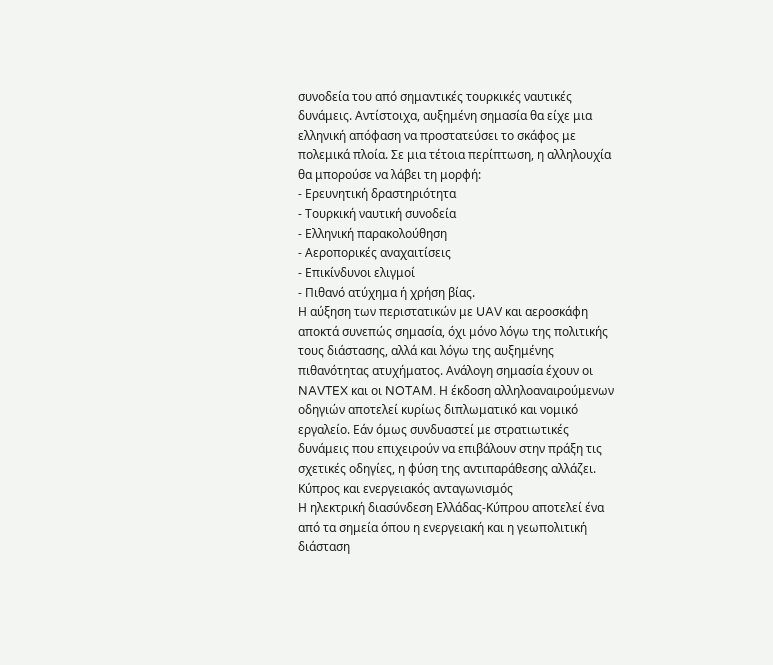συνοδεία του από σημαντικές τουρκικές ναυτικές δυνάμεις. Αντίστοιχα, αυξημένη σημασία θα είχε μια ελληνική απόφαση να προστατεύσει το σκάφος με πολεμικά πλοία. Σε μια τέτοια περίπτωση, η αλληλουχία θα μπορούσε να λάβει τη μορφή:
- Ερευνητική δραστηριότητα
- Τουρκική ναυτική συνοδεία
- Ελληνική παρακολούθηση
- Αεροπορικές αναχαιτίσεις
- Επικίνδυνοι ελιγμοί
- Πιθανό ατύχημα ή χρήση βίας.
Η αύξηση των περιστατικών με UAV και αεροσκάφη αποκτά συνεπώς σημασία, όχι μόνο λόγω της πολιτικής τους διάστασης, αλλά και λόγω της αυξημένης πιθανότητας ατυχήματος. Ανάλογη σημασία έχουν οι NAVTEX και οι NOTAM. Η έκδοση αλληλοαναιρούμενων οδηγιών αποτελεί κυρίως διπλωματικό και νομικό εργαλείο. Εάν όμως συνδυαστεί με στρατιωτικές δυνάμεις που επιχειρούν να επιβάλουν στην πράξη τις σχετικές οδηγίες, η φύση της αντιπαράθεσης αλλάζει.
Κύπρος και ενεργειακός ανταγωνισμός
Η ηλεκτρική διασύνδεση Ελλάδας-Κύπρου αποτελεί ένα από τα σημεία όπου η ενεργειακή και η γεωπολιτική διάσταση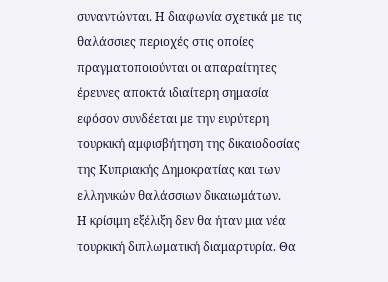συναντώνται. Η διαφωνία σχετικά με τις θαλάσσιες περιοχές στις οποίες πραγματοποιούνται οι απαραίτητες έρευνες αποκτά ιδιαίτερη σημασία εφόσον συνδέεται με την ευρύτερη τουρκική αμφισβήτηση της δικαιοδοσίας της Κυπριακής Δημοκρατίας και των ελληνικών θαλάσσιων δικαιωμάτων.
Η κρίσιμη εξέλιξη δεν θα ήταν μια νέα τουρκική διπλωματική διαμαρτυρία. Θα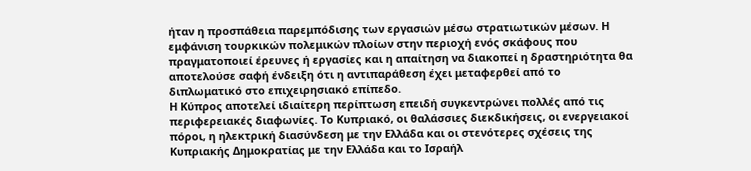ήταν η προσπάθεια παρεμπόδισης των εργασιών μέσω στρατιωτικών μέσων. Η εμφάνιση τουρκικών πολεμικών πλοίων στην περιοχή ενός σκάφους που πραγματοποιεί έρευνες ή εργασίες και η απαίτηση να διακοπεί η δραστηριότητα θα αποτελούσε σαφή ένδειξη ότι η αντιπαράθεση έχει μεταφερθεί από το διπλωματικό στο επιχειρησιακό επίπεδο.
Η Κύπρος αποτελεί ιδιαίτερη περίπτωση επειδή συγκεντρώνει πολλές από τις περιφερειακές διαφωνίες. Το Κυπριακό, οι θαλάσσιες διεκδικήσεις, οι ενεργειακοί πόροι, η ηλεκτρική διασύνδεση με την Ελλάδα και οι στενότερες σχέσεις της Κυπριακής Δημοκρατίας με την Ελλάδα και το Ισραήλ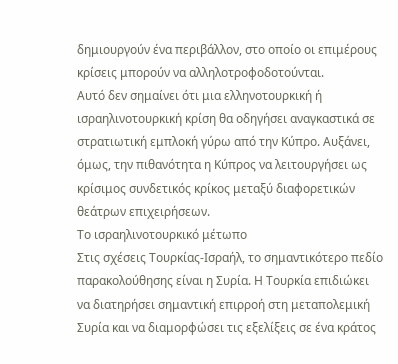δημιουργούν ένα περιβάλλον, στο οποίο οι επιμέρους κρίσεις μπορούν να αλληλοτροφοδοτούνται.
Αυτό δεν σημαίνει ότι μια ελληνοτουρκική ή ισραηλινοτουρκική κρίση θα οδηγήσει αναγκαστικά σε στρατιωτική εμπλοκή γύρω από την Κύπρο. Αυξάνει, όμως, την πιθανότητα η Κύπρος να λειτουργήσει ως κρίσιμος συνδετικός κρίκος μεταξύ διαφορετικών θεάτρων επιχειρήσεων.
Το ισραηλινοτουρκικό μέτωπο
Στις σχέσεις Τουρκίας-Ισραήλ, το σημαντικότερο πεδίο παρακολούθησης είναι η Συρία. Η Τουρκία επιδιώκει να διατηρήσει σημαντική επιρροή στη μεταπολεμική Συρία και να διαμορφώσει τις εξελίξεις σε ένα κράτος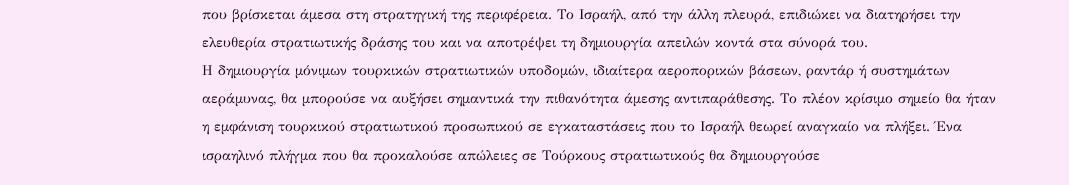που βρίσκεται άμεσα στη στρατηγική της περιφέρεια. Το Ισραήλ, από την άλλη πλευρά, επιδιώκει να διατηρήσει την ελευθερία στρατιωτικής δράσης του και να αποτρέψει τη δημιουργία απειλών κοντά στα σύνορά του.
Η δημιουργία μόνιμων τουρκικών στρατιωτικών υποδομών, ιδιαίτερα αεροπορικών βάσεων, ραντάρ ή συστημάτων αεράμυνας, θα μπορούσε να αυξήσει σημαντικά την πιθανότητα άμεσης αντιπαράθεσης. Το πλέον κρίσιμο σημείο θα ήταν η εμφάνιση τουρκικού στρατιωτικού προσωπικού σε εγκαταστάσεις που το Ισραήλ θεωρεί αναγκαίο να πλήξει. Ένα ισραηλινό πλήγμα που θα προκαλούσε απώλειες σε Τούρκους στρατιωτικούς θα δημιουργούσε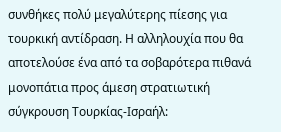συνθήκες πολύ μεγαλύτερης πίεσης για τουρκική αντίδραση. Η αλληλουχία που θα αποτελούσε ένα από τα σοβαρότερα πιθανά μονοπάτια προς άμεση στρατιωτική σύγκρουση Τουρκίας-Ισραήλ: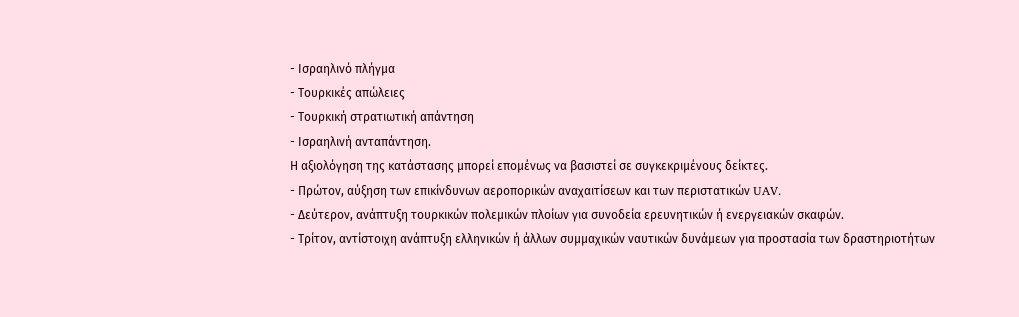- Ισραηλινό πλήγμα
- Τουρκικές απώλειες
- Τουρκική στρατιωτική απάντηση
- Ισραηλινή ανταπάντηση.
Η αξιολόγηση της κατάστασης μπορεί επομένως να βασιστεί σε συγκεκριμένους δείκτες.
- Πρώτον, αύξηση των επικίνδυνων αεροπορικών αναχαιτίσεων και των περιστατικών UAV.
- Δεύτερον, ανάπτυξη τουρκικών πολεμικών πλοίων για συνοδεία ερευνητικών ή ενεργειακών σκαφών.
- Τρίτον, αντίστοιχη ανάπτυξη ελληνικών ή άλλων συμμαχικών ναυτικών δυνάμεων για προστασία των δραστηριοτήτων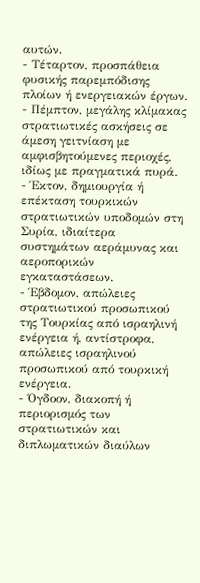αυτών.
- Τέταρτον, προσπάθεια φυσικής παρεμπόδισης πλοίων ή ενεργειακών έργων.
- Πέμπτον, μεγάλης κλίμακας στρατιωτικές ασκήσεις σε άμεση γειτνίαση με αμφισβητούμενες περιοχές, ιδίως με πραγματικά πυρά.
- Έκτον, δημιουργία ή επέκταση τουρκικών στρατιωτικών υποδομών στη Συρία, ιδιαίτερα συστημάτων αεράμυνας και αεροπορικών εγκαταστάσεων.
- Έβδομον, απώλειες στρατιωτικού προσωπικού της Τουρκίας από ισραηλινή ενέργεια ή, αντίστροφα, απώλειες ισραηλινού προσωπικού από τουρκική ενέργεια.
- Όγδοον, διακοπή ή περιορισμός των στρατιωτικών και διπλωματικών διαύλων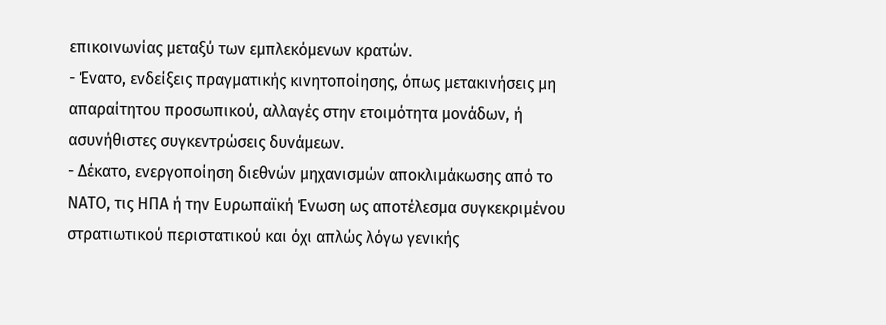επικοινωνίας μεταξύ των εμπλεκόμενων κρατών.
- Ένατο, ενδείξεις πραγματικής κινητοποίησης, όπως μετακινήσεις μη απαραίτητου προσωπικού, αλλαγές στην ετοιμότητα μονάδων, ή ασυνήθιστες συγκεντρώσεις δυνάμεων.
- Δέκατο, ενεργοποίηση διεθνών μηχανισμών αποκλιμάκωσης από το ΝΑΤΟ, τις ΗΠΑ ή την Ευρωπαϊκή Ένωση ως αποτέλεσμα συγκεκριμένου στρατιωτικού περιστατικού και όχι απλώς λόγω γενικής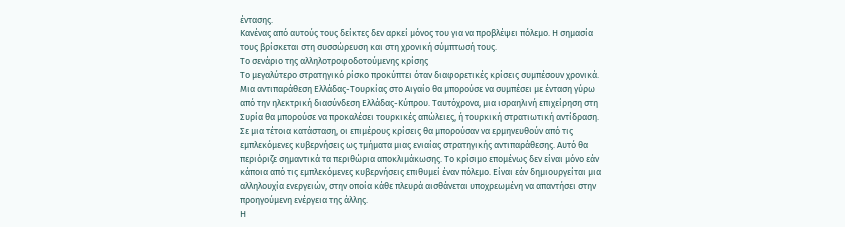έντασης.
Κανένας από αυτούς τους δείκτες δεν αρκεί μόνος του για να προβλέψει πόλεμο. Η σημασία τους βρίσκεται στη συσσώρευση και στη χρονική σύμπτωσή τους.
Το σενάριο της αλληλοτροφοδοτούμενης κρίσης
Το μεγαλύτερο στρατηγικό ρίσκο προκύπτει όταν διαφορετικές κρίσεις συμπέσουν χρονικά. Μια αντιπαράθεση Ελλάδας-Τουρκίας στο Αιγαίο θα μπορούσε να συμπέσει με ένταση γύρω από την ηλεκτρική διασύνδεση Ελλάδας-Κύπρου. Ταυτόχρονα, μια ισραηλινή επιχείρηση στη Συρία θα μπορούσε να προκαλέσει τουρκικές απώλειες, ή τουρκική στρατιωτική αντίδραση.
Σε μια τέτοια κατάσταση, οι επιμέρους κρίσεις θα μπορούσαν να ερμηνευθούν από τις εμπλεκόμενες κυβερνήσεις ως τμήματα μιας ενιαίας στρατηγικής αντιπαράθεσης. Αυτό θα περιόριζε σημαντικά τα περιθώρια αποκλιμάκωσης. Το κρίσιμο επομένως δεν είναι μόνο εάν κάποια από τις εμπλεκόμενες κυβερνήσεις επιθυμεί έναν πόλεμο. Είναι εάν δημιουργείται μια αλληλουχία ενεργειών, στην οποία κάθε πλευρά αισθάνεται υποχρεωμένη να απαντήσει στην προηγούμενη ενέργεια της άλλης.
Η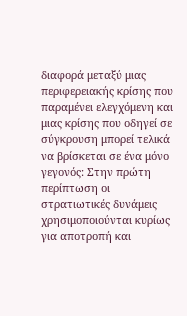διαφορά μεταξύ μιας περιφερειακής κρίσης που παραμένει ελεγχόμενη και μιας κρίσης που οδηγεί σε σύγκρουση μπορεί τελικά να βρίσκεται σε ένα μόνο γεγονός: Στην πρώτη περίπτωση οι στρατιωτικές δυνάμεις χρησιμοποιούνται κυρίως για αποτροπή και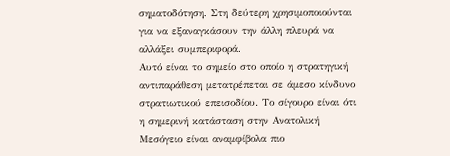σηματοδότηση. Στη δεύτερη χρησιμοποιούνται για να εξαναγκάσουν την άλλη πλευρά να αλλάξει συμπεριφορά.
Αυτό είναι το σημείο στο οποίο η στρατηγική αντιπαράθεση μετατρέπεται σε άμεσο κίνδυνο στρατιωτικού επεισοδίου. Το σίγουρο είναι ότι η σημερινή κατάσταση στην Ανατολική Μεσόγειο είναι αναμφίβολα πιο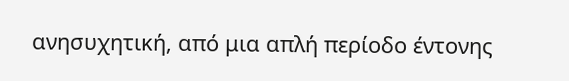ανησυχητική, από μια απλή περίοδο έντονης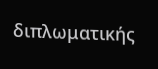διπλωματικής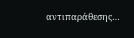αντιπαράθεσης…